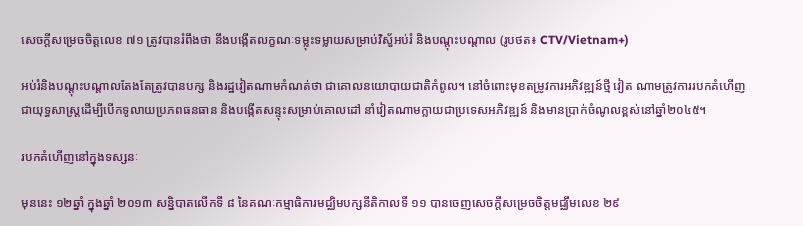សេចក្តីសម្រេចចិត្តលេខ ៧១ ត្រូវបានរំពឹងថា នឹងបង្កើតលក្ខណៈទម្លុះទម្លាយសម្រាប់វិស័ួអប់រំ និងបណ្តុះបណ្តាល (រូបថត៖ CTV/Vietnam+)

អប់រំនិងបណ្តុះបណ្តាលតែងតែត្រូវបានបក្ស និងរដ្ឋវៀតណាមកំណត់ថា ជាគោលនយោបាយជាតិកំពូល។ នៅចំពោះមុខតម្រូវការអភិវឌ្ឍន៍ថ្មី វៀត ណាមត្រូវការរបកគំហើញជាយុទ្ធសាស្ត្រដើម្បីបើកទូលាយប្រភពធនធាន និងបង្កើតសន្ទុះសម្រាប់គោលដៅ នាំវៀតណាមក្លាយជាប្រទេសអភិវឌ្ឍន៍ និងមានប្រាក់ចំណូលខ្ពស់នៅឆ្នាំ២០៤៥។

របកគំហើញនៅក្នុងទស្សនៈ

មុននេះ ១២ឆ្នាំ ក្នុងឆ្នាំ ២០១៣ សន្និបាតលើកទី ៨ នៃគណៈកម្មាធិការមជ្ឈិមបក្សនីតិកាលទី ១១ បានចេញសេចក្តីសម្រេចចិត្តមជ្ឈឹមលេខ ២៩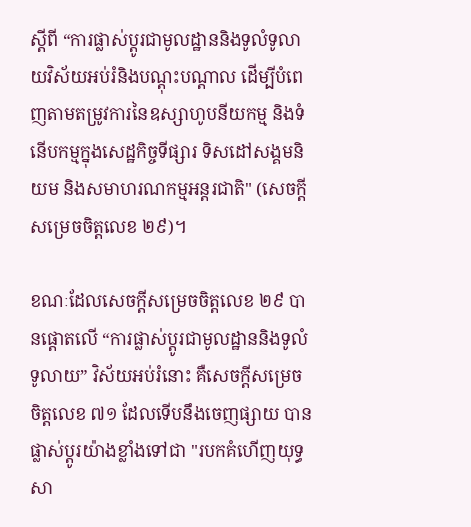ស្តីពី “ការផ្លាស់ប្តូរជាមូលដ្ឋាននិងទូលំទូលាយវិស័យអប់រំនិងបណ្តុះបណ្តាល ដើម្បីបំពេញតាមតម្រូវការនៃឧស្សាហូបនីយកម្ម និងទំនើបកម្មក្នុងសេដ្ឋកិច្ចទីផ្សារ ទិសដៅសង្គមនិយម និងសមាហរណកម្មអន្តរជាតិ" (សេចក្តីសម្រេចចិត្តលេខ ២៩)។

ខណៈដែលសេចក្តីសម្រេចចិត្តលេខ ២៩ បានផ្តោតលើ “ការផ្លាស់ប្តូរជាមូលដ្ឋាននិងទូលំទូលាយ” វិស័យអប់រំនោះ គឺសេចក្តីសម្រេចចិត្តលេខ ៧១ ដែលទើបនឹងចេញផ្សាយ បានផ្លាស់ប្តូរយ៉ាងខ្លាំងទៅជា "របកគំហើញយុទ្ធសា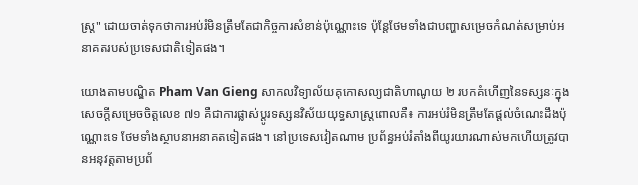ស្ត្រ" ដោយចាត់ទុកថាការអប់រំមិនត្រឹមតែជាកិច្ចការសំខាន់ប៉ុណ្ណោះទេ ប៉ុន្តែថែមទាំងជាបញ្ហាសម្រេចកំណត់សម្រាប់អនាគតរបស់ប្រទេសជាតិទៀតផង។

យោងតាមបណ្ឌិត Pham Van Gieng សាកលវិទ្យាល័យគុកោសល្យជាតិហាណូយ ២ របកគំហើញនៃទស្សនៈក្នុងសេចក្តីសម្រេចចិត្តលេខ ៧១ គឺជាការផ្លាស់ប្តូរទស្សនវិស័យយុទ្ធសាស្ត្រពោលគឺ៖ ការអប់រំមិនត្រឹមតែផ្តល់ចំណេះដឹងប៉ុណ្ណោះទេ ថែមទាំងស្ថាបនាអនាគតទៀតផង។ នៅប្រទេសវៀតណាម ប្រព័ន្ធអប់រំតាំងពីយូរយារណាស់មកហើយត្រូវបានអនុវត្តតាមប្រព័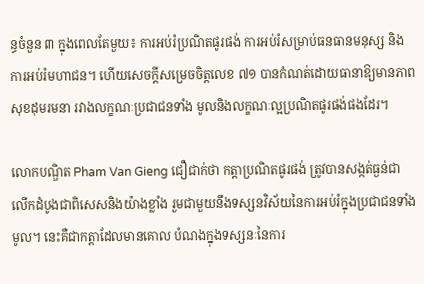ន្ធចំនួន ៣ ក្នុងពេលតែមួយ៖ ការអប់រំប្រណិតផូរផង់ ការអប់រំសម្រាប់ធនធានមនុស្ស និងការអប់រំមហាជន។ ហើយសេចក្តីសម្រេចចិត្តលេខ ៧១ បានកំណត់ដោយធានាឱ្យមានភាពសុខដុមរមនា រវាងលក្ខណៈប្រជាជនទាំង មូលនិងលក្ខណៈល្អប្រណិតផូរផង់ផងដែរ។

លោកបណ្ឌិត Pham Van Gieng ជឿជាក់ថា កត្តាប្រណិតផូរផង់ ត្រូវបានសង្កត់ធ្ងន់ជាលើកដំបូងជាពិសេសនិងយ៉ាងខ្លាំង រួមជាមួយនឹងទស្សនវិស័យនៃការអប់រំក្នុងប្រជាជនទាំងមូល។ នេះគឺជាកត្តាដែលមានគោល បំណងក្នុងទស្សនៈនៃការ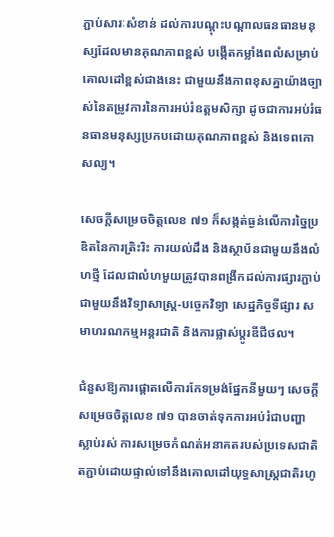ភ្ជាប់សារៈសំខាន់ ដល់ការបណ្តុះបណ្តាលធនធានមនុស្សដែលមានគុណភាពខ្ពស់ បង្កើតកម្លាំងពលំសម្រាប់គោលដៅខ្ពស់ជាងនេះ ជាមួយនឹងភាពខុសគ្នាយ៉ាងច្បាស់នៃតម្រូវការនៃការអប់រំឧត្តមសិក្សា ដូចជាការអប់រំធនធានមនុស្សប្រកបដោយគុណភាពខ្ពស់ និងទេពកោសល្យ។

សេចក្តីសម្រេចចិត្តលេខ ៧១ ក៏សង្កត់ធ្ងន់លើការច្នៃប្រឌិតនៃការត្រិះរិះ ការយល់ដឹង និងស្ថាប័នជាមួយនឹងលំហថ្មី ដែលជាលំហមួយត្រូវបានពង្រីកដល់ការផ្សារភ្ជាប់ជាមួយនឹងវិទ្យាសាស្ត្រ-បច្ចេកវិទ្យា សេដ្ឋកិច្ចទីផ្សារ សមាហរណកម្មអន្តរជាតិ និងការផ្លាស់ប្តូរឌីជីថល។

ជំនួសឱ្យការផ្តោតលើការកែទម្រង់ផ្នែកនីមួយៗ សេចក្តីសម្រេចចិត្តលេខ ៧១ បានចាត់ទុកការអប់រំជាបញ្ហាស្លាប់រស់ ការសម្រេចកំណត់អនាគតរបស់ប្រទេសជាតិ តភ្ជាប់ដោយផ្ទាល់ទៅនឹងគោលដៅយុទ្ធសាស្ត្រជាតិរហូ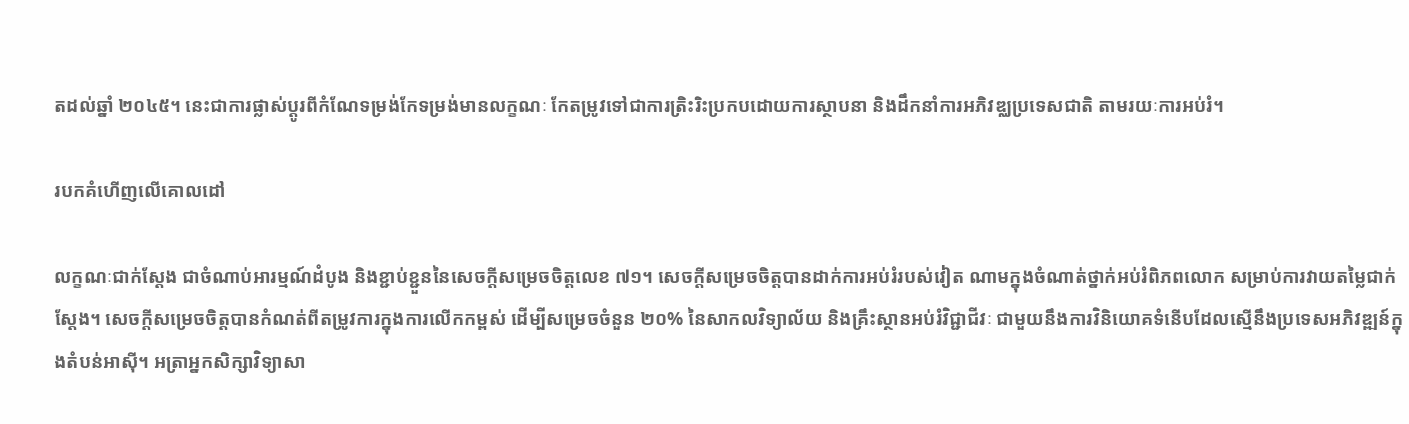តដល់ឆ្នាំ ២០៤៥។ នេះជាការផ្លាស់ប្តូរពីកំណែទម្រង់កែទម្រង់មានលក្ខណៈ កែតម្រូវទៅជាការត្រិះរិះប្រកបដោយការស្ថាបនា និងដឹកនាំការអភិវឌ្ឈប្រទេសជាតិ តាមរយៈការអប់រំ។

របកគំហើញលើគោលដៅ

លក្ខណៈជាក់ស្តែង ជាចំណាប់អារម្មណ៍ដំបូង និងខ្ជាប់ខ្ជួននៃសេចក្តីសម្រេចចិត្តលេខ ៧១។ សេចក្តីសម្រេចចិត្តបានដាក់ការអប់រំរបស់វៀត ណាមក្នុងចំណាត់ថ្នាក់អប់រំពិភពលោក សម្រាប់ការវាយតម្លៃជាក់ស្តែង។ សេចក្តីសម្រេចចិត្តបានកំណត់ពីតម្រូវការក្នុងការលើកកម្ពស់ ដើម្បីសម្រេចចំនួន ២០% នៃសាកលវិទ្យាល័យ និងគ្រឹះស្ថានអប់រំវិជ្ជាជីវៈ ជាមួយនឹងការវិនិយោគទំនើបដែលស្មើនឹងប្រទេសអភិវឌ្ឍន៍ក្នុងតំបន់អាស៊ី។ អត្រាអ្នកសិក្សាវិទ្យាសា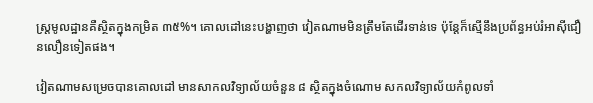ស្ត្រមូលដ្ឋានគឺស្ថិតក្នុងកម្រិត ៣៥%។ គោលដៅនេះបង្ហាញថា វៀតណាមមិនត្រឹមតែដើរទាន់ទេ ប៉ុន្តែក៏ស្មើនឹងប្រព័ន្ធអប់រំអាស៊ីជឿនលឿនទៀតផង។

វៀតណាមសម្រេចបានគោលដៅ មានសាកលវិទ្យាល័យចំនួន ៨ ស្ថិតក្នុងចំណោម សកលវិទ្យាល័យកំពូលទាំ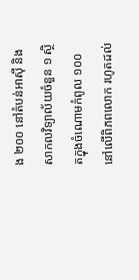ង ២០០ នៅតំបន់អាស៊ី និងសាកលវិទ្យាល័យចំនួន ១ ស្ថិតក្នុងចំណោមកំពូល ១០០ នៅលើពិភពលោក រហូតដល់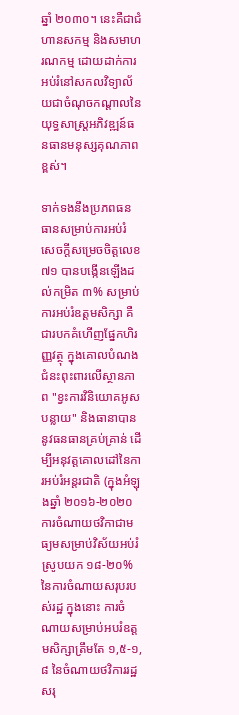ឆ្នាំ ២០៣០។ នេះគឺជាជំហានសកម្ម និងសមាហរណកម្ម ដោយដាក់ការអប់រំនៅសកលវិទ្យាល័យជាចំណុចកណ្តាលនៃយុទ្ធសាស្ត្រអភិវឌ្ឍន៍ធនធានមនុស្សគុណភាពខ្ពស់។

ទាក់ទងនឹងប្រភពធនធានសម្រាប់ការអប់រំ សេចក្តីសម្រេចចិត្តលេខ ៧១ បានបង្កើនឡើងដល់កម្រិត ៣% សម្រាប់ការអប់រំឧត្តមសិក្សា គឺជារបកគំហើញផ្នែកហិរញ្ញវត្ថុ ក្នុងគោលបំណងជំនះពុះពារលើស្ថានភាព "ខ្វះការវិនិយោគអូសបន្លាយ" និងធានាបាននូវធនធានគ្រប់គ្រាន់ ដើម្បីអនុវត្តគោលដៅនៃការអប់រំអន្តរជាតិ (ក្នុងអំឡុងឆ្នាំ ២០១៦-២០២០ ការចំណាយថវិកាជាមធ្យមសម្រាប់វិស័យអប់រំស្រូបយក ១៨-២០% នៃការចំណាយសរុបរបស់រដ្ឋ ក្នុងនោះ ការចំណាយសម្រាប់អបរំឧត្តមសិក្សាត្រឹមតែ ១,៥-១,៨ នៃចំណាយថវិការរដ្ឋសរុ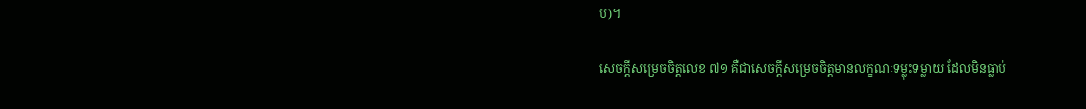ប)។

សេចក្តីសម្រេចចិត្តលេខ ៧១ គឺជាសេចក្តីសម្រេចចិត្តមានលក្ខណៈទម្លុះទម្លាយ ដែលមិនធ្លាប់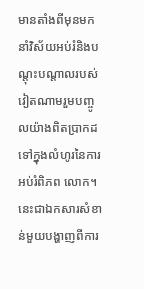មានតាំងពីមុនមក នាំវិស័យអប់រំនិងបណ្តុះបណ្តាលរបស់វៀតណាមរួមបញ្ចូលយ៉ាងពិតប្រាកដទៅក្នុងលំហូរនៃការអប់រំពិភព លោក។ នេះជាឯកសារសំខាន់មួយបង្ហាញពីការ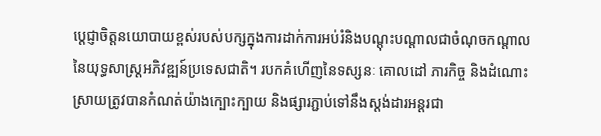ប្ដេជ្ញាចិត្តនយោបាយខ្ពស់របស់បក្សក្នុងការដាក់ការអប់រំនិងបណ្តុះបណ្តាលជាចំណុចកណ្តាលនៃយុទ្ធសាស្ត្រអភិវឌ្ឍន៍ប្រទេសជាតិ។ របកគំហើញនៃទស្សនៈ គោលដៅ ភារកិច្ច និងដំណោះស្រាយត្រូវបានកំណត់យ៉ាងក្បោះក្បាយ និងផ្សារភ្ជាប់ទៅនឹងស្តង់ដារអន្តរជា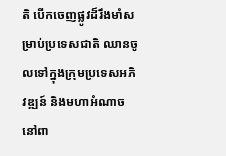តិ បើកចេញផ្លូវដ៏រឹងមាំសម្រាប់ប្រទេសជាតិ ឈានចូលទៅក្នុងក្រុមប្រទេសអភិវឌ្ឍន៍ និងមហាអំណាចនៅពា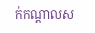ក់កណ្តាលស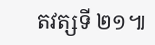តវត្សទី ២១៕